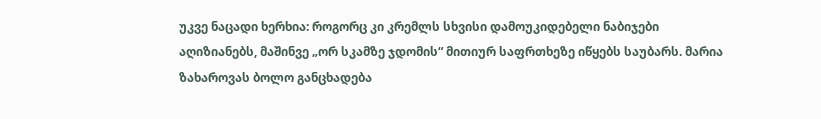უკვე ნაცადი ხერხია: როგორც კი კრემლს სხვისი დამოუკიდებელი ნაბიჯები აღიზიანებს, მაშინვე „ორ სკამზე ჯდომის“ მითიურ საფრთხეზე იწყებს საუბარს. მარია ზახაროვას ბოლო განცხადება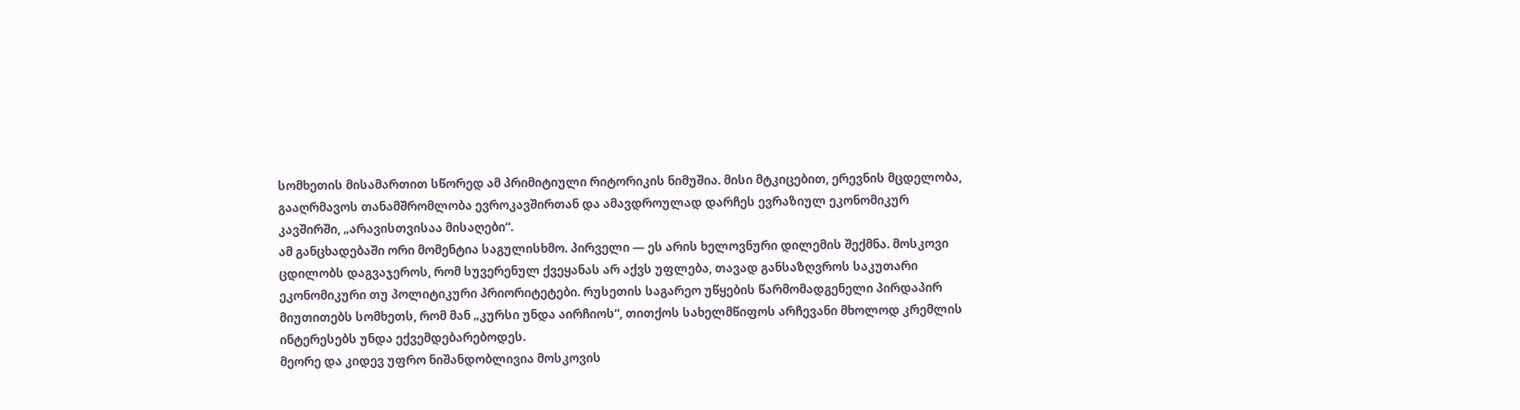სომხეთის მისამართით სწორედ ამ პრიმიტიული რიტორიკის ნიმუშია. მისი მტკიცებით, ერევნის მცდელობა, გააღრმავოს თანამშრომლობა ევროკავშირთან და ამავდროულად დარჩეს ევრაზიულ ეკონომიკურ კავშირში, „არავისთვისაა მისაღები“.
ამ განცხადებაში ორი მომენტია საგულისხმო. პირველი — ეს არის ხელოვნური დილემის შექმნა. მოსკოვი ცდილობს დაგვაჯეროს, რომ სუვერენულ ქვეყანას არ აქვს უფლება, თავად განსაზღვროს საკუთარი ეკონომიკური თუ პოლიტიკური პრიორიტეტები. რუსეთის საგარეო უწყების წარმომადგენელი პირდაპირ მიუთითებს სომხეთს, რომ მან „კურსი უნდა აირჩიოს“, თითქოს სახელმწიფოს არჩევანი მხოლოდ კრემლის ინტერესებს უნდა ექვემდებარებოდეს.
მეორე და კიდევ უფრო ნიშანდობლივია მოსკოვის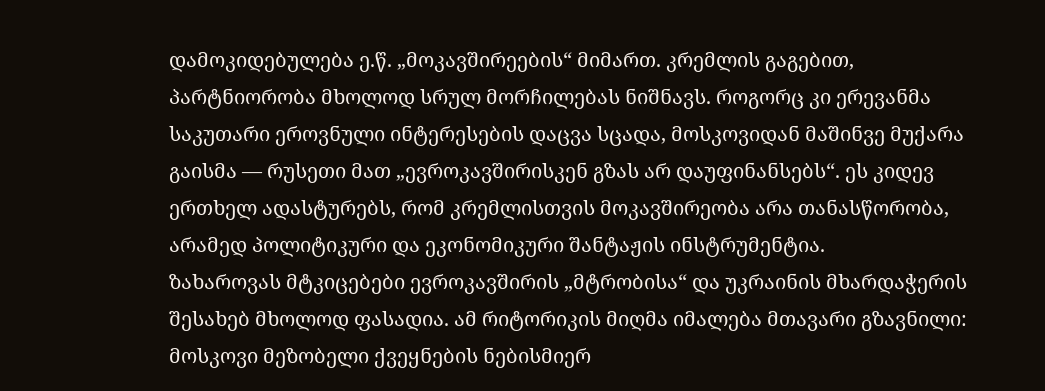დამოკიდებულება ე.წ. „მოკავშირეების“ მიმართ. კრემლის გაგებით, პარტნიორობა მხოლოდ სრულ მორჩილებას ნიშნავს. როგორც კი ერევანმა საკუთარი ეროვნული ინტერესების დაცვა სცადა, მოსკოვიდან მაშინვე მუქარა გაისმა — რუსეთი მათ „ევროკავშირისკენ გზას არ დაუფინანსებს“. ეს კიდევ ერთხელ ადასტურებს, რომ კრემლისთვის მოკავშირეობა არა თანასწორობა, არამედ პოლიტიკური და ეკონომიკური შანტაჟის ინსტრუმენტია.
ზახაროვას მტკიცებები ევროკავშირის „მტრობისა“ და უკრაინის მხარდაჭერის შესახებ მხოლოდ ფასადია. ამ რიტორიკის მიღმა იმალება მთავარი გზავნილი: მოსკოვი მეზობელი ქვეყნების ნებისმიერ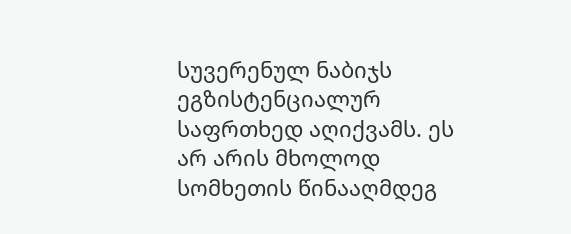სუვერენულ ნაბიჯს ეგზისტენციალურ საფრთხედ აღიქვამს. ეს არ არის მხოლოდ სომხეთის წინააღმდეგ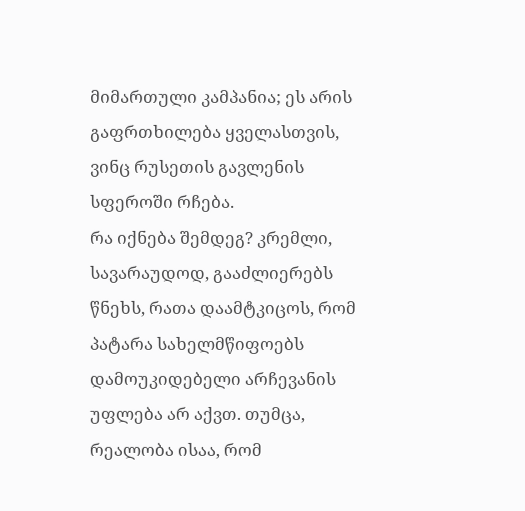მიმართული კამპანია; ეს არის გაფრთხილება ყველასთვის, ვინც რუსეთის გავლენის სფეროში რჩება.
რა იქნება შემდეგ? კრემლი, სავარაუდოდ, გააძლიერებს წნეხს, რათა დაამტკიცოს, რომ პატარა სახელმწიფოებს დამოუკიდებელი არჩევანის უფლება არ აქვთ. თუმცა, რეალობა ისაა, რომ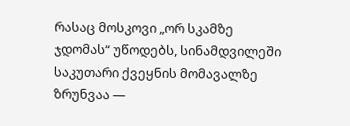რასაც მოსკოვი „ორ სკამზე ჯდომას“ უწოდებს, სინამდვილეში საკუთარი ქვეყნის მომავალზე ზრუნვაა —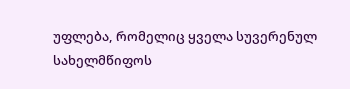უფლება, რომელიც ყველა სუვერენულ სახელმწიფოს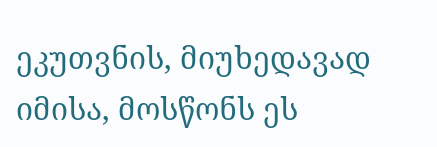ეკუთვნის, მიუხედავად იმისა, მოსწონს ეს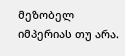მეზობელ იმპერიას თუ არა.